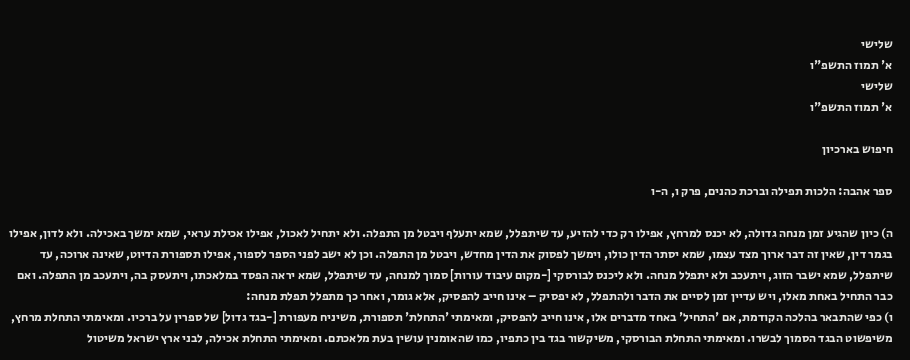שלישי
א' תמוז התשפ"ו
שלישי
א' תמוז התשפ"ו

חיפוש בארכיון

ספר אהבה: הלכות תפילה וברכת כהנים, פרק ו, ה-ו

ה) כיון שהגיע זמן מנחה גדולה, לא יכנס למרחץ, אפילו רק כדי להזיע, עד שיתפלל, שמא יתעלף ויבטל מן התפלה. ולא יתחיל לאכול, אפילו אכילת עראי, שמא ימשך באכילה. ולא לדון, אפילו בגמר דין, שאין זה דבר ארוך מצד עצמו, שמא יסתר הדין כולו, וימשך לפסוק את הדין מחדש, ויבטל מן התפלה. וכן לא ישב לפני הספר לספור, אפילו תספורת הדיוט, שאינה ארוכה, עד שיתפלל, שמא ישבר הזוג, ויתעכב ולא יתפלל מנחה. ולא ליכנס לבורסקי [-מקום עיבוד עורות] סמוך למנחה, עד שיתפלל, שמא יראה הפסד במלאכתו, ויתעסק בה, ויתעכב מן התפלה. ואם כבר התחיל באחת מאלו, ויש עדיין זמן לסיים את הדבר ולהתפלל, לא יפסיק – אינו חייב להפסיק, אלא גומר, ואחר כך מתפלל תפלת מנחה:
ו) כפי שהתבאר בהלכה הקודמת, אם 'התחיל' באחד מדברים אלו, אינו חייב להפסיק, ומאימתי 'התחלת' תספורת, משיניח מעפורת [-בגד גדול] של ספרין על ברכיו. ומאימתי התחלת מרחץ, משיפשוט הבגד הסמוך לבשרו. ומאימתי התחלת הבורסקי, משיקשור בגד בין כתפיו, כמו שהאומנין עושין בעת מלאכתם. ומאימתי התחלת אכילה, לבני ארץ ישראל משיטול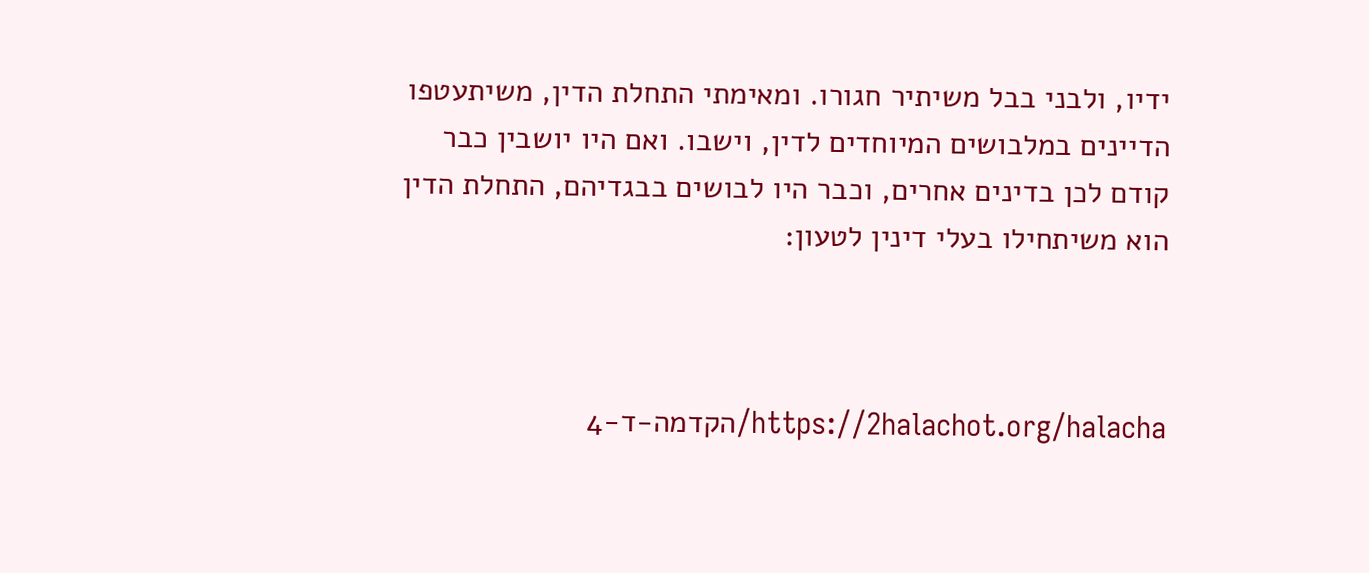ידיו, ולבני בבל משיתיר חגורו. ומאימתי התחלת הדין, משיתעטפו הדיינים במלבושים המיוחדים לדין, וישבו. ואם היו יושבין כבר קודם לכן בדינים אחרים, וכבר היו לבושים בבגדיהם, התחלת הדין הוא משיתחילו בעלי דינין לטעון:



https://2halachot.org/halacha/הקדמה-ד-4